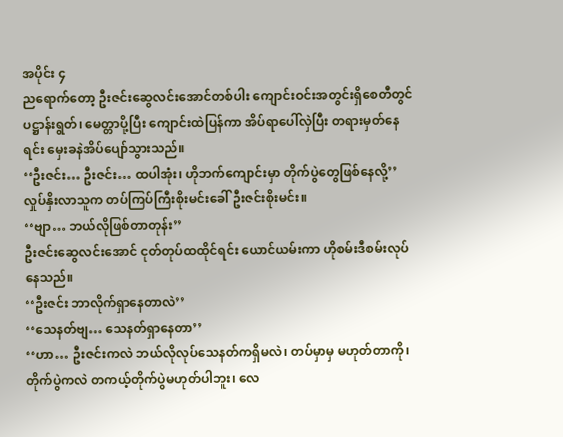အပိုင်း ၄
ညရောက်တော့ ဦးဇင်းဆွေလင်းအောင်တစ်ပါး ကျောင်းဝင်းအတွင်းရှိစေတီတွင် ပဋ္ဌာန်းရွတ်၊ မေတ္တာပို့ပြီး ကျောင်းထဲပြန်ကာ အိပ်ရာပေါ်လှဲပြီး တရားမှတ်နေရင်း မှေးခနဲအိပ်ပျော်သွားသည်။
‘‘ဦးဇင်း… ဦးဇင်း… ထပါအုံး၊ ဟိုဘက်ကျောင်းမှာ တိုက်ပွဲတွေဖြစ်နေလို့’’
လှုပ်နှိးလာသူက တပ်ကြပ်ကြီးစိုးမင်းခေါ် ဦးဇင်းစိုးမင်း။
‘‘ဗျာ… ဘယ်လိုဖြစ်တာတုန်း’’
ဦးဇင်းဆွေလင်းအောင် ငုတ်တုပ်ထထိုင်ရင်း ယောင်ယမ်းကာ ဟိုစမ်းဒီစမ်းလုပ်နေသည်။
‘‘ဦးဇင်း ဘာလိုက်ရှာနေတာလဲ’’
‘‘သေနတ်ဗျ… သေနတ်ရှာနေတာ’’
‘‘ဟာ… ဦးဇင်းကလဲ ဘယ်လိုလုပ်သေနတ်ကရှိမလဲ၊ တပ်မှာမှ မဟုတ်တာကို၊ တိုက်ပွဲကလဲ တကယ့်တိုက်ပွဲမဟုတ်ပါဘူး၊ လေ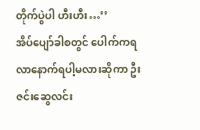တိုက်ပွဲပါ ဟီးဟီး…’’
အိပ်ပျော်ခါစတွင် ပေါက်ကရလာနောက်ရပါ့မလားဆိုကာ ဦးဇင်းဆွေလင်း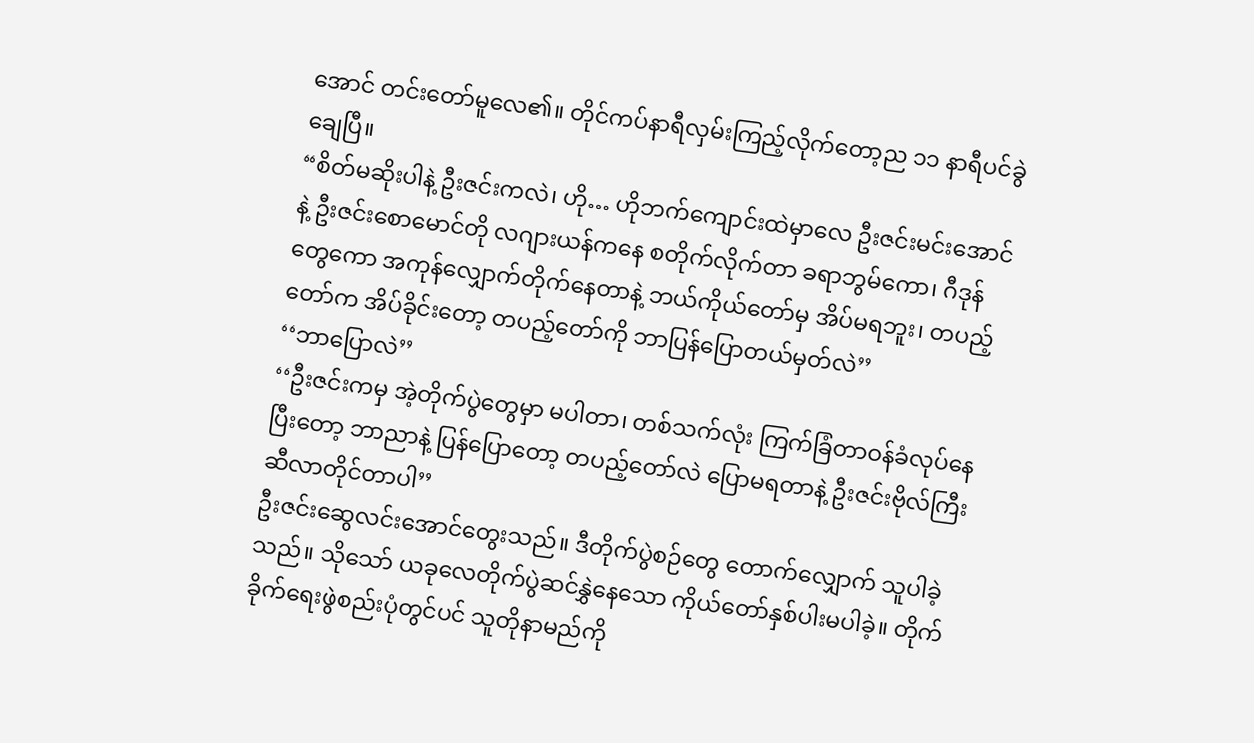အောင် တင်းတော်မူလေ၏။ တိုင်ကပ်နာရီလှမ်းကြည့်လိုက်တော့ည ၁၁ နာရီပင်ခွဲချေပြီ။
“စိတ်မဆိုးပါနဲ့ ဦးဇင်းကလဲ၊ ဟို… ဟိုဘက်ကျောင်းထဲမှာလေ ဦးဇင်းမင်းအောင်နဲ့ ဦးဇင်းစောမောင်တို လဂျားယန်ကနေ စတိုက်လိုက်တာ ခရာဘွမ်ကော၊ ဂီဒုန်တွေကော အကုန်လျှောက်တိုက်နေတာနဲ့ ဘယ်ကိုယ်တော်မှ အိပ်မရဘူး၊ တပည့်တော်က အိပ်ခိုင်းတော့ တပည့်တော်ကို ဘာပြန်ပြောတယ်မှတ်လဲ’’
‘‘ဘာပြောလဲ’’
‘‘ဦးဇင်းကမှ အဲ့တိုက်ပွဲတွေမှာ မပါတာ၊ တစ်သက်လုံး ကြက်ခြံတာဝန်ခံလုပ်နေပြီးတော့ ဘာညာနဲ့ ပြန်ပြောတော့ တပည့်တော်လဲ ပြောမရတာနဲ့ ဦးဇင်းဗိုလ်ကြီးဆီလာတိုင်တာပါ’’
ဦးဇင်းဆွေလင်းအောင်တွေးသည်။ ဒီတိုက်ပွဲစဉ်တွေ တောက်လျှောက် သူပါခဲ့သည်။ သိုသော် ယခုလေတိုက်ပွဲဆင်နွှဲနေသော ကိုယ်တော်နှစ်ပါးမပါခဲ့။ တိုက်ခိုက်ရေးဖွဲစည်းပုံတွင်ပင် သူတိုနာမည်ကို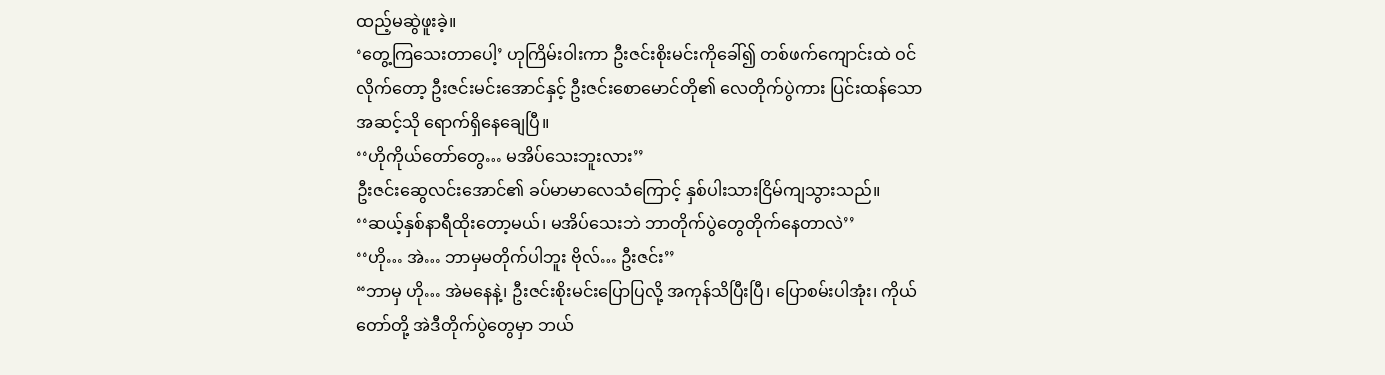ထည့်မဆွဲဖူးခဲ့။
‘တွေ့ကြသေးတာပေါ့’ ဟုကြိမ်းဝါးကာ ဦးဇင်းစိုးမင်းကိုခေါ်၍ တစ်ဖက်ကျောင်းထဲ ဝင်လိုက်တော့ ဦးဇင်းမင်းအောင်နှင့် ဦးဇင်းစောမောင်တို၏ လေတိုက်ပွဲကား ပြင်းထန်သောအဆင့်သို ရောက်ရှိနေချေပြီ။
‘‘ဟိုကိုယ်တော်တွေ… မအိပ်သေးဘူးလား’’
ဦးဇင်းဆွေလင်းအောင်၏ ခပ်မာမာလေသံကြောင့် နှစ်ပါးသားငြိမ်ကျသွားသည်။
‘‘ဆယ့်နှစ်နာရီထိုးတော့မယ်၊ မအိပ်သေးဘဲ ဘာတိုက်ပွဲတွေတိုက်နေတာလဲ’’
‘‘ဟို… အဲ… ဘာမှမတိုက်ပါဘူး ဗိုလ်… ဦးဇင်း’’
“ဘာမှ ဟို… အဲမနေနဲ့၊ ဦးဇင်းစိုးမင်းပြောပြလို့ အကုန်သိပြီးပြီ၊ ပြောစမ်းပါအုံး၊ ကိုယ်တော်တို့ အဲဒီတိုက်ပွဲတွေမှာ ဘယ်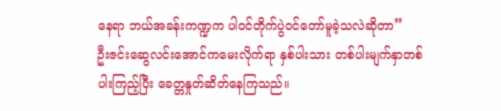နေရာ ဘယ်အခန်းကဏ္ဍက ပါဝင်တိုက်ပွဲဝင်တော်မူခဲ့သလဲဆိုတာ”
ဦးဇင်းဆွေလင်းအောင်ကမေးလိုက်ရာ နှစ်ပါးသား တစ်ပါးမျက်နှာတစ်ပါးကြည့်ပြီး ခေတ္တနှုတ်ဆိတ်နေကြသည်။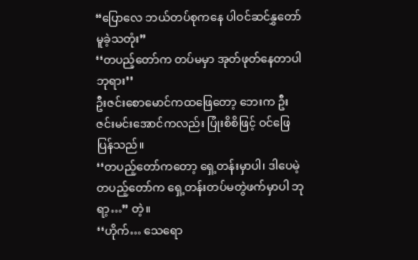“ပြောလေ ဘယ်တပ်စုကနေ ပါဝင်ဆင်နွှတော်မူခဲ့သတုံး”
‘‘တပည့်တော်က တပ်မမှာ အုတ်ဖုတ်နေတာပါဘုရား’’
ဦးဇင်းစောမောင်ကထဖြေတော့ ဘေးက ဦးဇင်းမင်းအောင်ကလည်း ပြုံးစိစိဖြင့် ဝင်ဖြေပြန်သည်။
‘‘တပည့်တော်ကတော့ ရှေ့တန်းမှာပါ၊ ဒါပေမဲ့ တပည့်တော်က ရှေ့တန်းတပ်မတွဲဖက်မှာပါ ဘုရာ့…” တဲ့။
‘‘ဟိုက်… သေရော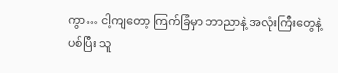ကွာ… ငါ့ကျတော့ ကြက်ခြံမှာ ဘာညာနဲ့ အလုံးကြီးတွေနဲ့ပစ်ပြီး သူ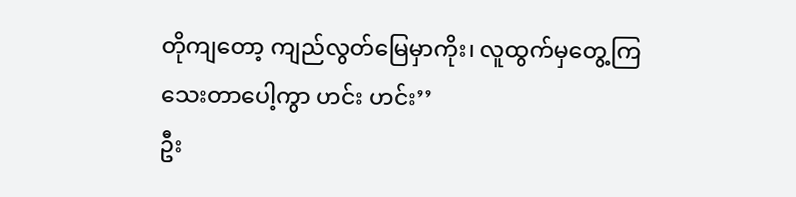တိုကျတော့ ကျည်လွတ်မြေမှာကိုး၊ လူထွက်မှတွေ့ကြသေးတာပေါ့ကွာ ဟင်း ဟင်း’’
ဦး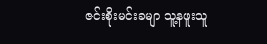ဇင်းစိုးမင်းခမျာ သူ့နဖူးသူ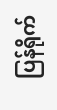ပြန်ရိုက်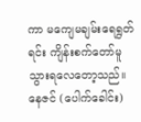ကာ မကျေမချမ်းရေရွတ်ရင်း ကျိန်းစက်တော်မူသွားရလေတော့သည်။
နေဇင် (ပေါက်ခေါင်း)